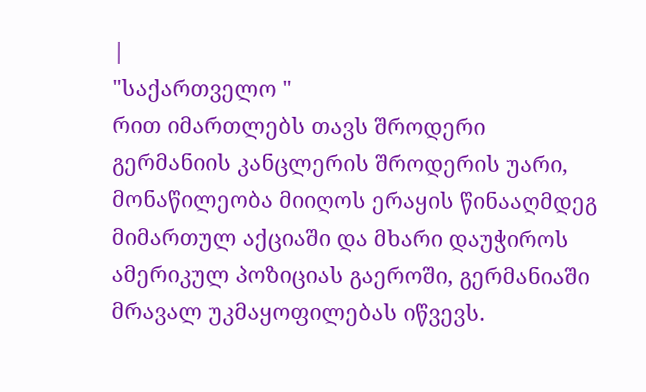|
"საქართველო "
რით იმართლებს თავს შროდერი
გერმანიის კანცლერის შროდერის უარი, მონაწილეობა მიიღოს ერაყის წინააღმდეგ მიმართულ აქციაში და მხარი დაუჭიროს ამერიკულ პოზიციას გაეროში, გერმანიაში მრავალ უკმაყოფილებას იწვევს.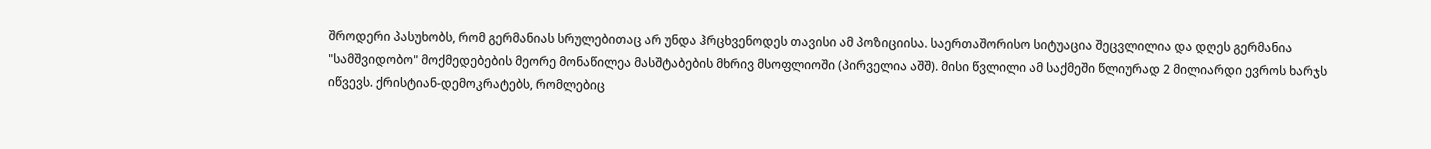შროდერი პასუხობს, რომ გერმანიას სრულებითაც არ უნდა ჰრცხვენოდეს თავისი ამ პოზიციისა. საერთაშორისო სიტუაცია შეცვლილია და დღეს გერმანია "სამშვიდობო" მოქმედებების მეორე მონაწილეა მასშტაბების მხრივ მსოფლიოში (პირველია აშშ). მისი წვლილი ამ საქმეში წლიურად 2 მილიარდი ევროს ხარჯს იწვევს. ქრისტიან-დემოკრატებს, რომლებიც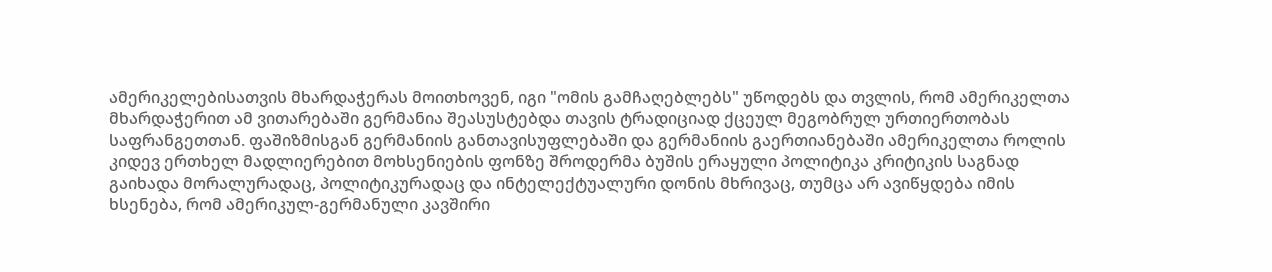ამერიკელებისათვის მხარდაჭერას მოითხოვენ, იგი "ომის გამჩაღებლებს" უწოდებს და თვლის, რომ ამერიკელთა მხარდაჭერით ამ ვითარებაში გერმანია შეასუსტებდა თავის ტრადიციად ქცეულ მეგობრულ ურთიერთობას საფრანგეთთან. ფაშიზმისგან გერმანიის განთავისუფლებაში და გერმანიის გაერთიანებაში ამერიკელთა როლის კიდევ ერთხელ მადლიერებით მოხსენიების ფონზე შროდერმა ბუშის ერაყული პოლიტიკა კრიტიკის საგნად გაიხადა მორალურადაც, პოლიტიკურადაც და ინტელექტუალური დონის მხრივაც, თუმცა არ ავიწყდება იმის ხსენება, რომ ამერიკულ-გერმანული კავშირი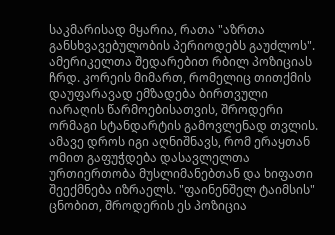საკმარისად მყარია, რათა "აზრთა განსხვავებულობის პერიოდებს გაუძლოს". ამერიკელთა შედარებით რბილ პოზიციას ჩრდ. კორეის მიმართ, რომელიც თითქმის დაუფარავად ემზადება ბირთვული იარაღის წარმოებისათვის, შროდერი ორმაგი სტანდარტის გამოვლენად თვლის. ამავე დროს იგი აღნიშნავს, რომ ერაყთან ომით გაფუჭდება დასავლელთა ურთიერთობა მუსლიმანებთან და ხიფათი შეექმნება იზრაელს. "ფაინენშელ ტაიმსის" ცნობით, შროდერის ეს პოზიცია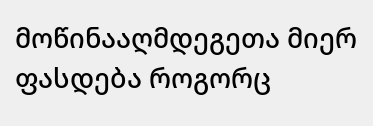მოწინააღმდეგეთა მიერ ფასდება როგორც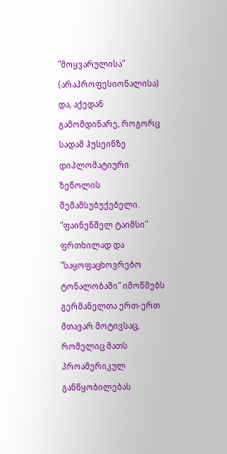"მოყვარულისა" (არაპროფესიონალისა) და, აქედან გამომდინარე, როგორც სადამ ჰუსეინზე დიპლომატიური ზეწოლის შემამსუბუქებელი. "ფაინენშელ ტაიმსი" ფრთხილად და "საყოფაცხოვრებო ტონალობაში" იმოწმებს გერმანელთა ერთ-ერთ მთავარ მოტივსაც, რომელიც მათს პროამერიკულ განწყობილებას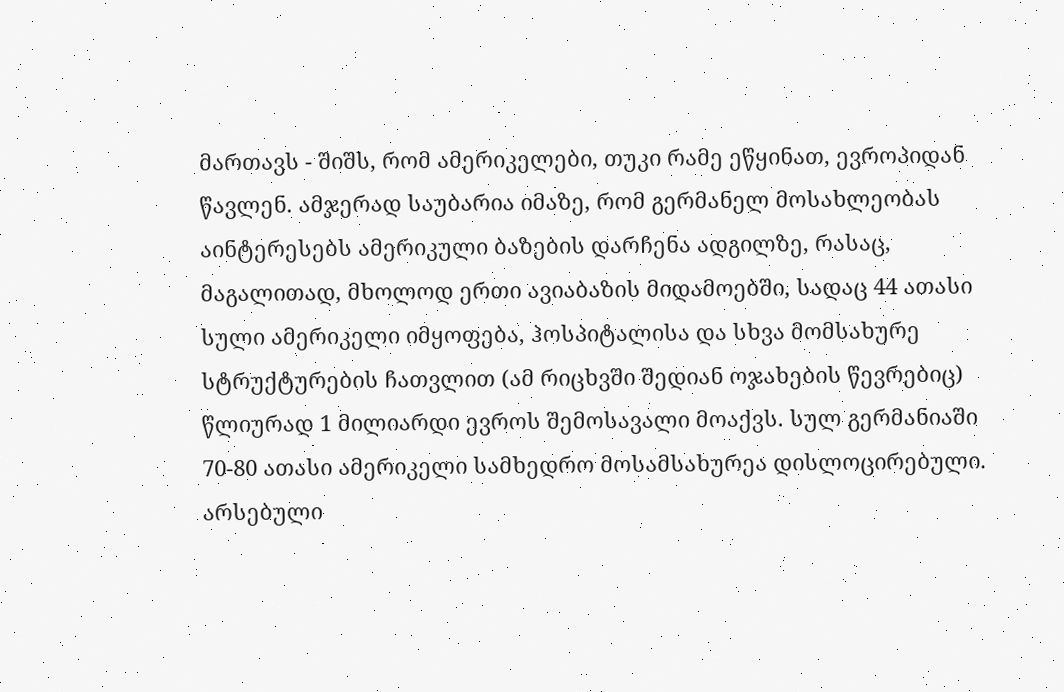მართავს - შიშს, რომ ამერიკელები, თუკი რამე ეწყინათ, ევროპიდან წავლენ. ამჯერად საუბარია იმაზე, რომ გერმანელ მოსახლეობას აინტერესებს ამერიკული ბაზების დარჩენა ადგილზე, რასაც, მაგალითად, მხოლოდ ერთი ავიაბაზის მიდამოებში, სადაც 44 ათასი სული ამერიკელი იმყოფება, ჰოსპიტალისა და სხვა მომსახურე სტრუქტურების ჩათვლით (ამ რიცხვში შედიან ოჯახების წევრებიც) წლიურად 1 მილიარდი ევროს შემოსავალი მოაქვს. სულ გერმანიაში 70-80 ათასი ამერიკელი სამხედრო მოსამსახურეა დისლოცირებული. არსებული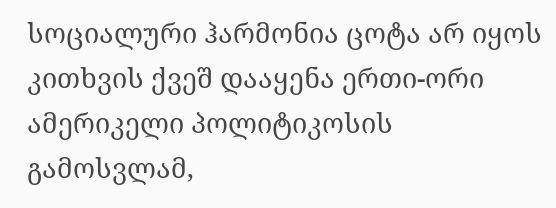სოციალური ჰარმონია ცოტა არ იყოს კითხვის ქვეშ დააყენა ერთი-ორი ამერიკელი პოლიტიკოსის გამოსვლამ,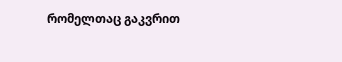რომელთაც გაკვრით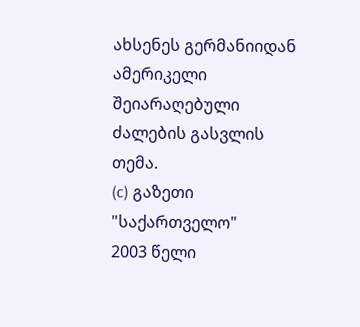ახსენეს გერმანიიდან ამერიკელი შეიარაღებული ძალების გასვლის თემა.
(c) გაზეთი "საქართველო"
2003 წელი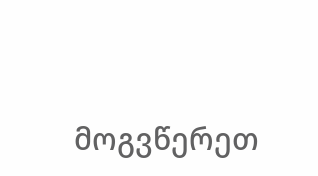მოგვწერეთ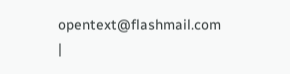opentext@flashmail.com |